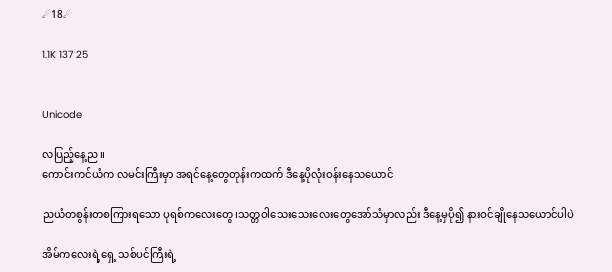☄18☄

1.1K 137 25


Unicode

လပြည့်နေ့ည။
ကောင်းကင်ယံက လမင်းကြီးမှာ အရင်နေ့တွေတုန်းကထက် ဒီနေ့ပိုလုံးဝန်းနေသယောင်

ညယံတစွန်းတစကြားရသော ပုရစ်ကလေးတွေ၊သတ္တဝါသေးသေးလေးတွေအော်သံမှာလည်း ဒီနေ့မှပို၍ နားဝင်ချိုနေသယောင်ပါပဲ

အိမ်ကလေးရဲ့ရှေ့ သစ်ပင်ကြီးရဲ့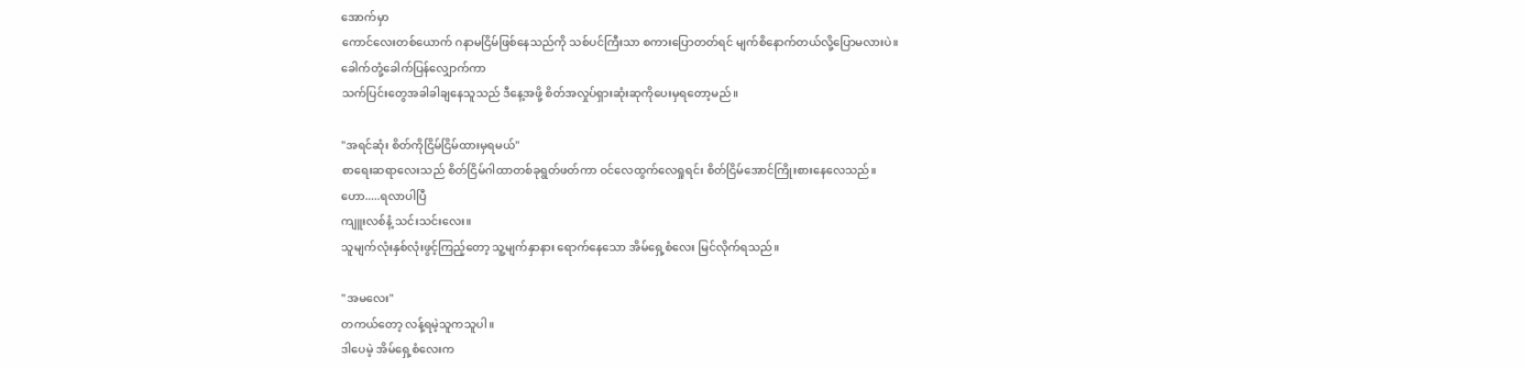အောက်မှာ
ကောင်လေးတစ်ယောက် ဂနာမငြိမ်ဖြစ်နေသည်ကို သစ်ပင်ကြီးသာ စကားပြောတတ်ရင် မျက်စိနောက်တယ်လို့ပြောမလားပဲ။
ခေါက်တုံ့ခေါက်ပြန်လျှောက်ကာ
သက်ပြင်းတွေအခါခါချနေသူသည် ဒီနေ့အဖို့ စိတ်အလှုပ်ရှားဆုံးဆုကိုပေးမှရတော့မည်။

"အရင်ဆုံး စိတ်ကိုငြိမ်ငြိမ်ထားမှရမယ်"
စာရေးဆရာလေးသည် စိတ်ငြိမ်ဂါထာတစ်ခုရွတ်ဖတ်ကာ ဝင်လေထွက်လေရှုရင်း စိတ်ငြိမ်အောင်ကြိုးစားနေလေသည်။
ဟော.....ရလာပါပြီ
ကျူးလစ်နံ့ သင်းသင်းလေး။
သူမျက်လုံးနှစ်လုံးဖွင့်ကြည့်တော့ သူ့မျက်နှာနား ရောက်နေသော အိမ်ရှေ့စံလေး မြင်လိုက်ရသည်။

"အမလေး"
တကယ်တော့ လန့်ရမဲ့သူကသူပါ။
ဒါပေမဲ့ အိမ်ရှေ့စံလေးက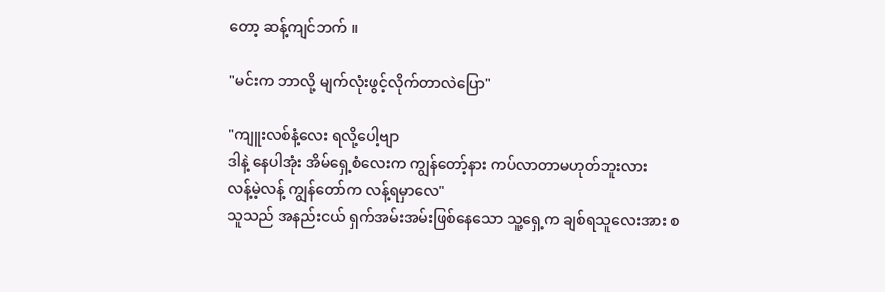တော့ ဆန့်ကျင်ဘက် ။

"မင်းက ဘာလို့ မျက်လုံးဖွင့်လိုက်တာလဲပြော"

"ကျူးလစ်နံ့လေး ရလို့ပေါ့ဗျာ
ဒါနဲ့ နေပါအုံး အိမ်ရှေ့စံလေးက ကျွန်တော့်နား ကပ်လာတာမဟုတ်ဘူးလား
လန့်မဲ့လန့် ကျွန်တော်က လန့်ရမှာလေ"
သူသည် အနည်းငယ် ရှက်အမ်းအမ်းဖြစ်နေသော သူ့ရှေ့က ချစ်ရသူလေးအား စ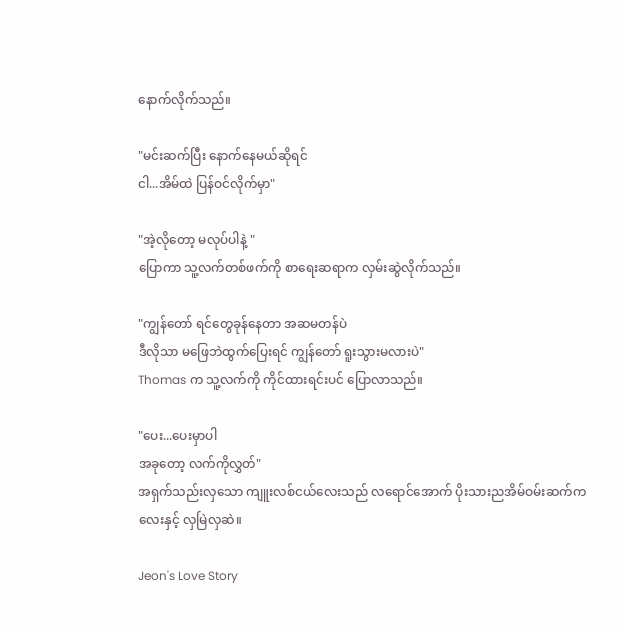နောက်လိုက်သည်။

"မင်းဆက်ပြီး နောက်နေမယ်ဆိုရင်
ငါ...အိမ်ထဲ ပြန်ဝင်လိုက်မှာ"

"အဲ့လိုတော့ မလုပ်ပါနဲ့ "
ပြောကာ သူ့လက်တစ်ဖက်ကို စာရေးဆရာက လှမ်းဆွဲလိုက်သည်။

"ကျွန်တော် ရင်တွေခုန်နေတာ အဆမတန်ပဲ
ဒီလိုသာ မဖြေဘဲထွက်ပြေးရင် ကျွန်တော် ရူးသွားမလားပဲ"
Thomas က သူ့လက်ကို ကိုင်ထားရင်းပင် ပြောလာသည်။

"ပေး...ပေးမှာပါ
အခုတော့ လက်ကိုလွှတ်"
အရှက်သည်းလှသော ကျူးလစ်ငယ်လေးသည် လရောင်အောက် ပိုးသားညအိမ်ဝမ်းဆက်ကလေးနှင့် လှမြဲလှဆဲ။

Jeon's Love Story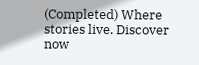(Completed) Where stories live. Discover now